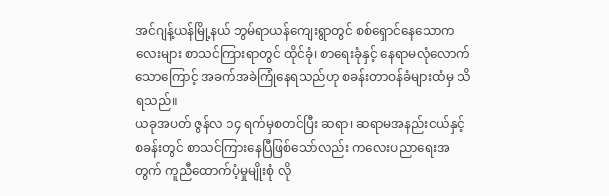အင်ဂျန့်ယန်မြို့နယ် ဘွမ်ရာယန်ကျေးရွာတွင် စစ်ရှောင်နေသောကလေးများ စာသင်ကြားရာတွင် ထိုင်ခုံ၊ စာရေးခုံနှင့် နေရာမလုံလောက်သောကြောင့် အခက်အခဲကြုံနေရသည်ဟု စခန်းတာဝန်ခံများထံမှ သိရသည်။
ယခုအပတ် ဇွန်လ ၁၄ ရက်မှစတင်ပြီး ဆရာ၊ ဆရာမအနည်းငယ်နှင့် စခန်းတွင် စာသင်ကြားနေပြီဖြစ်သော်လည်း ကလေးပညာရေးအတွက် ကူညီထောက်ပံ့မှုမျိုးစုံ လို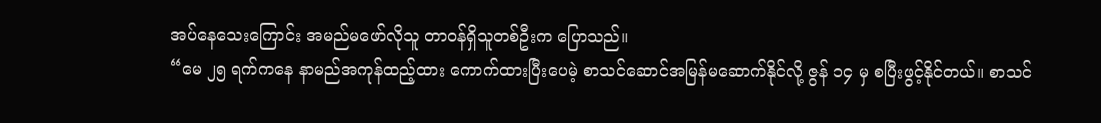အပ်နေသေးကြောင်း အမည်မဖော်လိုသူ တာဝန်ရှိသူတစ်ဦးက ပြောသည်။
“မေ ၂၅ ရက်ကနေ နာမည်အကုန်ထည့်ထား ကောက်ထားပြီးပေမဲ့ စာသင်ဆောင်အမြန်မဆောက်နိုင်လို့ ဇွန် ၁၄ မှ စပြီးဖွင့်နိုင်တယ်။ စာသင်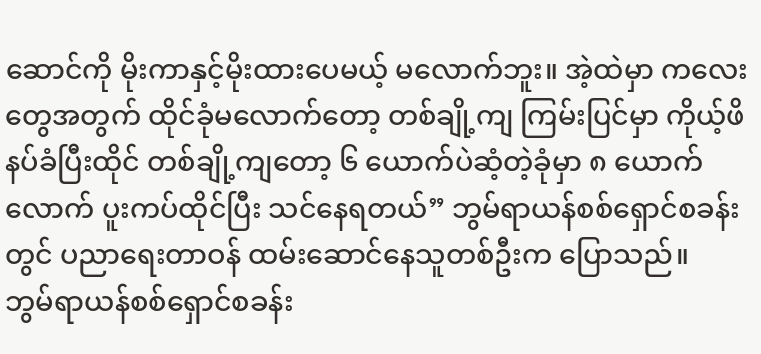ဆောင်ကို မိုးကာနှင့်မိုးထားပေမယ့် မလောက်ဘူး။ အဲ့ထဲမှာ ကလေးတွေအတွက် ထိုင်ခုံမလောက်တော့ တစ်ချို့ကျ ကြမ်းပြင်မှာ ကိုယ့်ဖိနပ်ခံပြီးထိုင် တစ်ချို့ကျတော့ ၆ ယောက်ပဲဆံ့တဲ့ခုံမှာ ၈ ယောက်လောက် ပူးကပ်ထိုင်ပြီး သင်နေရတယ်” ဘွမ်ရာယန်စစ်ရှောင်စခန်းတွင် ပညာရေးတာဝန် ထမ်းဆောင်နေသူတစ်ဦးက ပြောသည်။
ဘွမ်ရာယန်စစ်ရှောင်စခန်း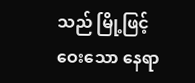သည် မြို့ဖြင့်ဝေးသော နေရာ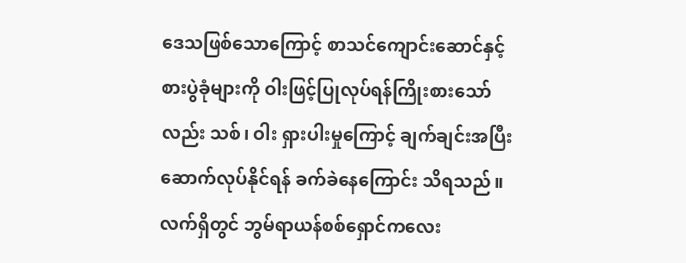ဒေသဖြစ်သောကြောင့် စာသင်ကျောင်းဆောင်နှင့် စားပွဲခုံများကို ဝါးဖြင့်ပြုလုပ်ရန်ကြိုးစားသော်လည်း သစ်၊ ဝါး ရှားပါးမှုကြောင့် ချက်ချင်းအပြီးဆောက်လုပ်နိုင်ရန် ခက်ခဲနေကြောင်း သိရသည်။
လက်ရှိတွင် ဘွမ်ရာယန်စစ်ရှောင်ကလေး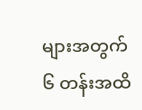များအတွက် ၆ တန်းအထိ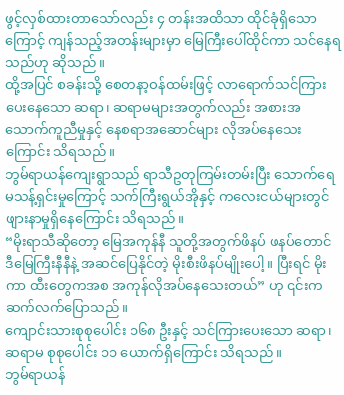ဖွင့်လှစ်ထားတာသော်လည်း ၄ တန်းအထိသာ ထိုင်ခုံရှိသောကြောင့် ကျန်သည့်အတန်းများမှာ မြေကြီးပေါ်ထိုင်ကာ သင်နေရသည်ဟု ဆိုသည်။
ထို့အပြင် စခန်းသို့ စေတနာ့ဝန်ထမ်းဖြင့် လာရောက်သင်ကြားပေးနေသော ဆရာ၊ ဆရာမများအတွက်လည်း အစားအသောက်ကူညီမှုနှင့် နေစရာအဆောင်များ လိုအပ်နေသေးကြောင်း သိရသည်။
ဘွမ်ရာယန်ကျေးရွာသည် ရာသီဥတုကြမ်းတမ်းပြီး သောက်ရေမသန့်ရှင်းမှုကြောင့် သက်ကြီးရွယ်အိုနှင့် ကလေးငယ်များတွင် ဖျားနာမှုရှိနေကြောင်း သိရသည်။
“မိုးရာသီဆိုတော့ မြေအကုန်နီ သူတို့အတွက်ဖိနပ် ဖနပ်တောင် ဒီမြေကြီးနီနီနဲ့ အဆင်ပြေနိုင်တဲ့ မိုးစီးဖိနပ်မျိုးပေါ့။ ပြီးရင် မိုးကာ ထီးတွေကအစ အကုန်လိုအပ်နေသေးတယ်” ဟု ၎င်းက ဆက်လက်ပြောသည်။
ကျောင်းသားစုစုပေါင်း ၁၆၈ ဦးနှင့် သင်ကြားပေးသော ဆရာ၊ ဆရာမ စုစုပေါင်း ၁၁ ယောက်ရှိကြောင်း သိရသည်။
ဘွမ်ရာယန်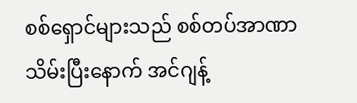စစ်ရှောင်များသည် စစ်တပ်အာဏာသိမ်းပြီးနောက် အင်ဂျန့်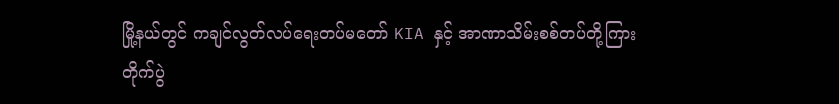မြို့နယ်တွင် ကချင်လွတ်လပ်ရေးတပ်မတော် KIA နှင့် အာဏာသိမ်းစစ်တပ်တို့ကြား တိုက်ပွဲ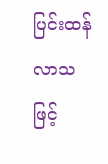ပြင်းထန်လာသဖြင့်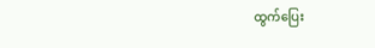ထွက်ပြေး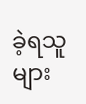ခဲ့ရသူများ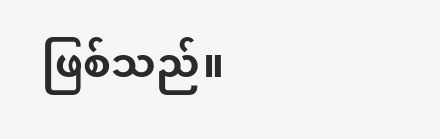ဖြစ်သည်။